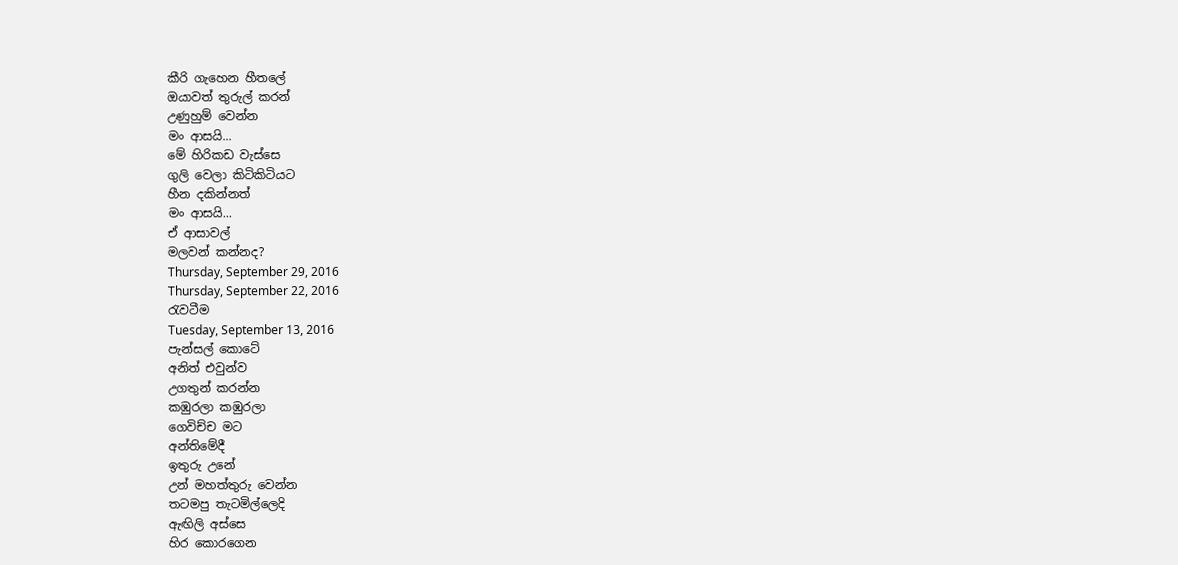කීරි ගැහෙන හීතලේ
ඔයාවත් තුරුල් කරන්
උණුහුම් වෙන්න
මං ආසයි...
මේ හිරිකඩ වැස්සෙ
ගුලි වෙලා කිටිකිටියට
හීන දකින්නත්
මං ආසයි...
ඒ ආසාවල්
මලවන් කන්නද?
Thursday, September 29, 2016
Thursday, September 22, 2016
රැවටීම
Tuesday, September 13, 2016
පැන්සල් කොටේ
අනිත් එවුන්ව
උගතුන් කරන්න
කඹුරලා කඹුරලා
ගෙවිච්ච මට
අන්තිමේදී
ඉතුරු උනේ
උන් මහත්තුරු වෙන්න
තටමපු තැටමිල්ලෙදි
ඇඟිලි අස්සෙ
හිර කොරගෙන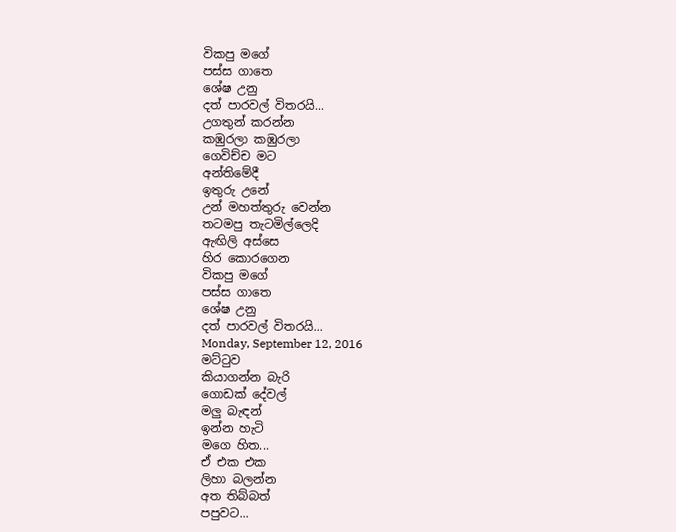විකපු මගේ
පස්ස ගාතෙ
ශේෂ උනු
දත් පාරවල් විතරයි...
උගතුන් කරන්න
කඹුරලා කඹුරලා
ගෙවිච්ච මට
අන්තිමේදී
ඉතුරු උනේ
උන් මහත්තුරු වෙන්න
තටමපු තැටමිල්ලෙදි
ඇඟිලි අස්සෙ
හිර කොරගෙන
විකපු මගේ
පස්ස ගාතෙ
ශේෂ උනු
දත් පාරවල් විතරයි...
Monday, September 12, 2016
මට්ටුව
කියාගන්න බැරි
ගොඩක් දේවල්
මලු බැඳන්
ඉන්න හැටි
මගෙ හිත...
ඒ එක එක
ලිහා බලන්න
අත තිබ්බත්
පපුවට...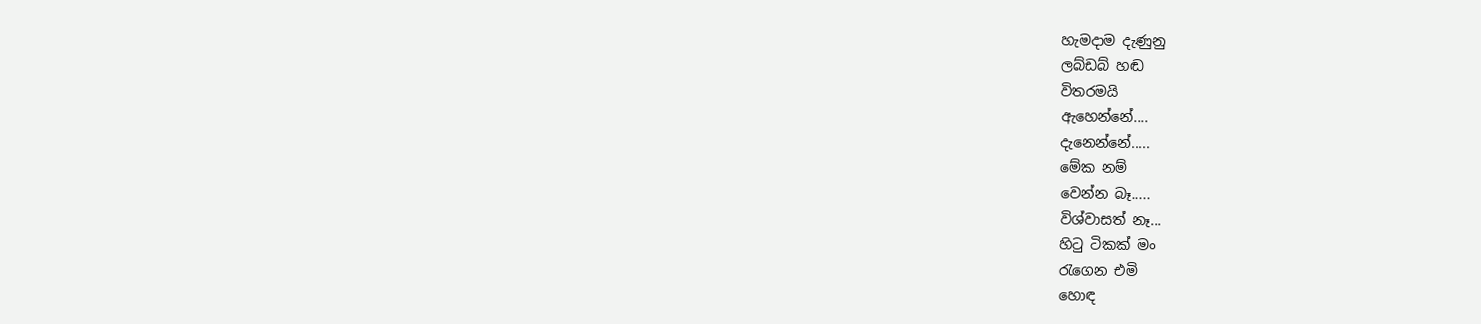හැමදාම දැණුනු
ලබ්ඩබ් හඬ
විතරමයි
ඇහෙන්නේ....
දැනෙන්නේ.....
මේක නම්
වෙන්න බෑ.....
විශ්වාසත් නෑ...
හිටු ටිකක් මං
රැගෙන එමි
හොඳ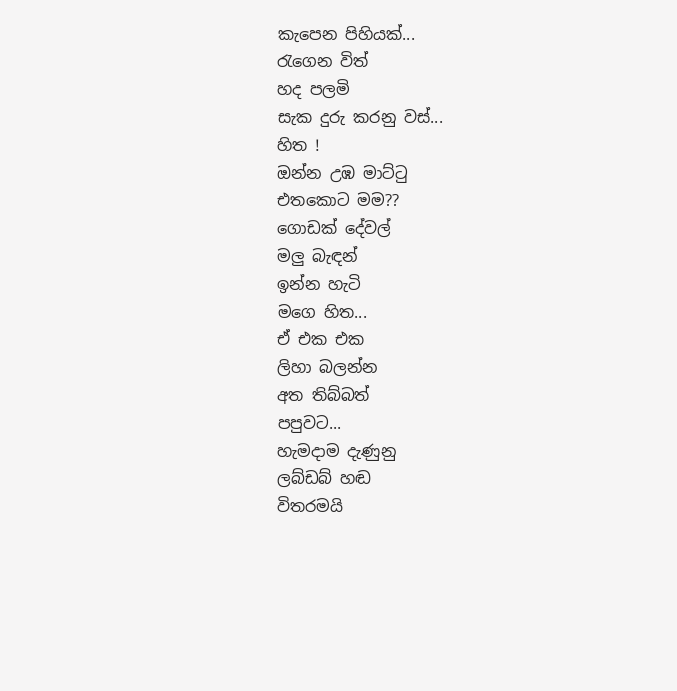කැපෙන පිහියක්...
රැගෙන විත්
හද පලමි
සැක දුරු කරනු වස්...
හිත !
ඔන්න උඹ මාට්ටු
එතකොට මම??
ගොඩක් දේවල්
මලු බැඳන්
ඉන්න හැටි
මගෙ හිත...
ඒ එක එක
ලිහා බලන්න
අත තිබ්බත්
පපුවට...
හැමදාම දැණුනු
ලබ්ඩබ් හඬ
විතරමයි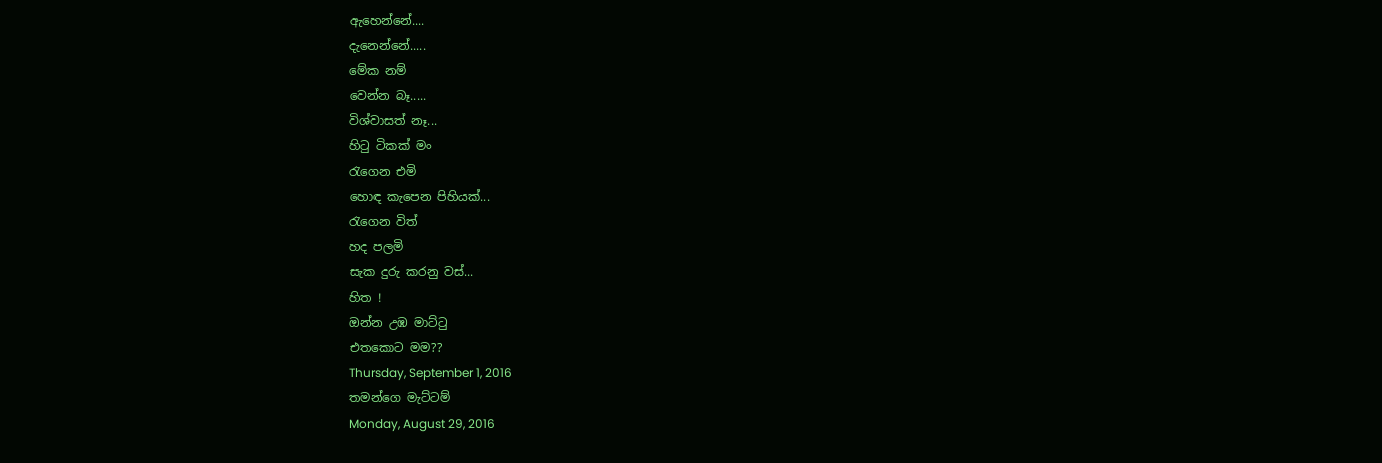ඇහෙන්නේ....
දැනෙන්නේ.....
මේක නම්
වෙන්න බෑ.....
විශ්වාසත් නෑ...
හිටු ටිකක් මං
රැගෙන එමි
හොඳ කැපෙන පිහියක්...
රැගෙන විත්
හද පලමි
සැක දුරු කරනු වස්...
හිත !
ඔන්න උඹ මාට්ටු
එතකොට මම??
Thursday, September 1, 2016
තමන්ගෙ මැට්ටම්
Monday, August 29, 2016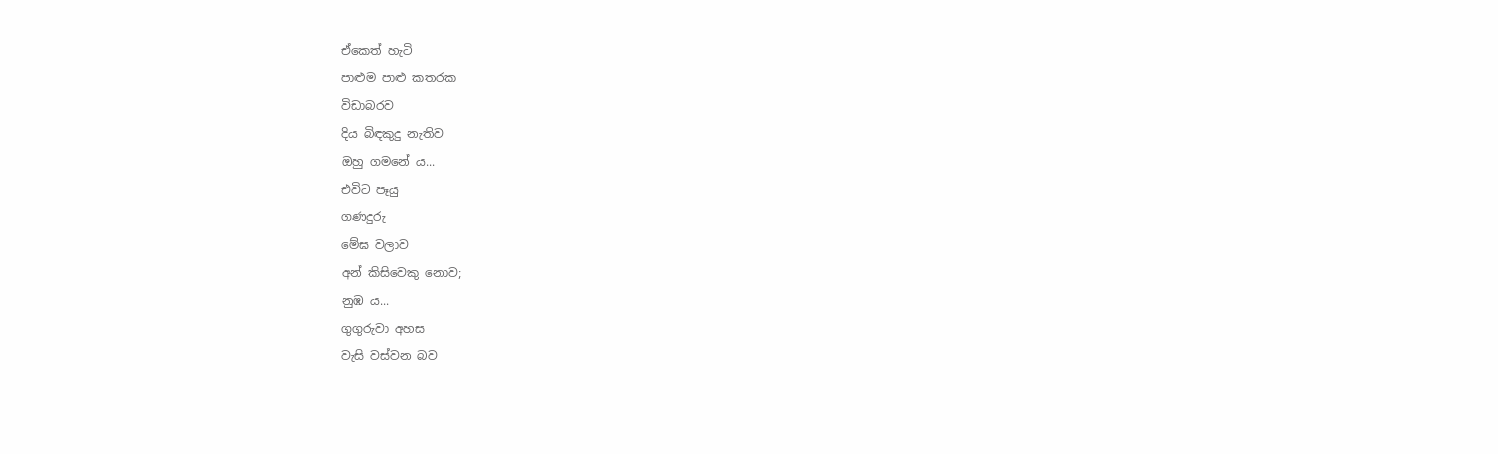ඒකෙත් හැටි
පාළුම පාළු කතරක
විඩාබරව
දිය බිඳකුදු නැතිව
ඔහු ගමනේ ය...
එවිට පෑයු
ගණදුරු
මේඝ වලාව
අන් කිසිවෙකු නොව;
නුඹ ය...
ගුගුරුවා අහස
වැසි වස්වන බව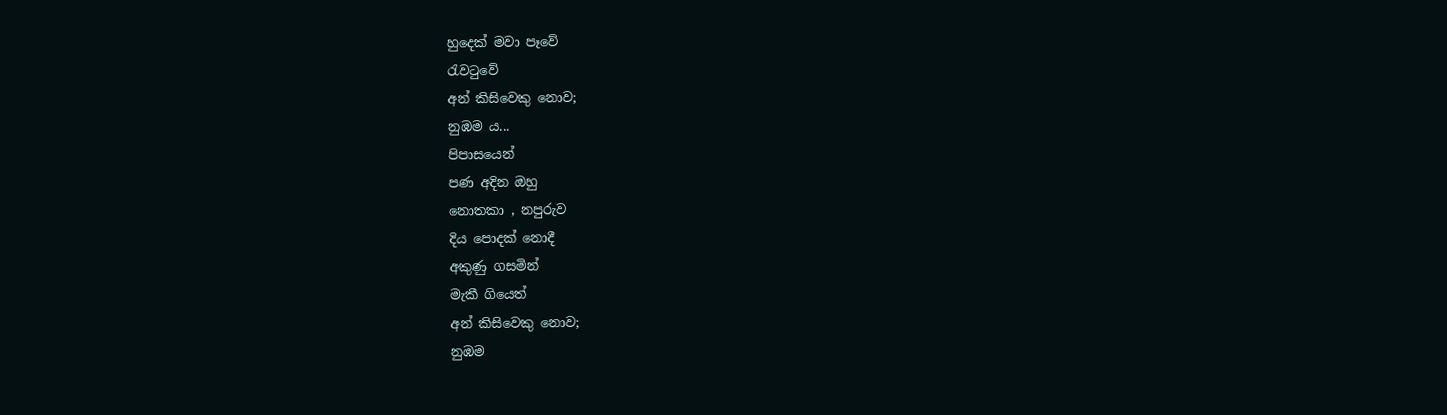හුදෙක් මවා පෑවේ
රැවටුවේ
අන් කිසිවෙකු නොව;
නුඹම ය...
පිපාසයෙන්
පණ අදින ඔහු
නොතකා , නපුරුව
දිය පොදක් නොදී
අකුණු ගසමින්
මැකී ගියෙත්
අන් කිසිවෙකු නොව;
නුඹම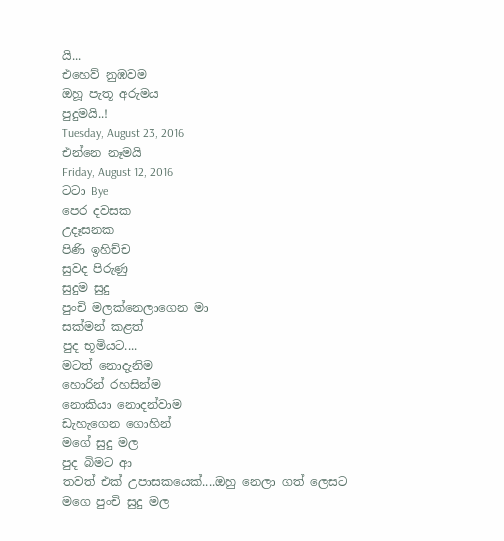යි...
එහෙව් නුඹවම
ඔහූ පැතූ අරුමය
පුදුමයි..!
Tuesday, August 23, 2016
එන්නෙ නෑමයි
Friday, August 12, 2016
ටටා Bye
පෙර දවසක
උදෑසනක
පිණි ඉහිච්ච
සුවද පිරුණු
සුදුම සුදු
පුංචි මලක්නෙලාගෙන මා
සක්මන් කළත්
පුද භූමියට....
මටත් නොදැනිම
හොරින් රහසින්ම
නොකියා නොදන්වාම
ඩැහැගෙන ගොහින්
මගේ සුදු මල
පුද බිමට ආ
තවත් එක් උපාසකයෙක්....ඔහු නෙලා ගත් ලෙසට
මගෙ පුංචි සුදු මල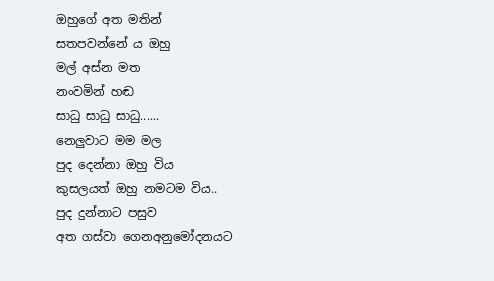ඔහුගේ අත මතින්
සතපවන්නේ ය ඔහු
මල් අස්න මත
නංවමින් හඬ
සාධු සාධු සාධු......
නෙලුවාට මම මල
පුද දෙන්නා ඔහු විය
කුසලයත් ඔහු නමටම විය..
පුද දුන්නාට පසුව
අත ගස්වා ගෙනඅනුමෝදනයට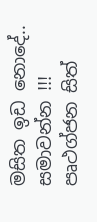මසිත ඉඩ නොදේ..
සමාවන්න !!!
පෘථග්ජන සිත්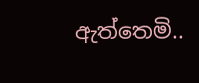ඇත්තෙමි..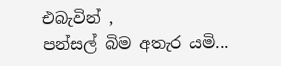එබැවින් ,
පන්සල් බිම අතැර යමි...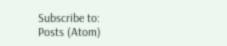Subscribe to:
Posts (Atom)